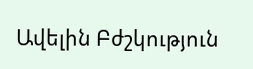Ավելին Բժշկություն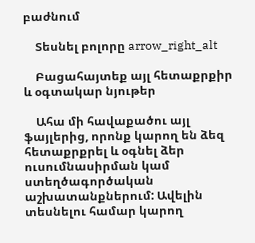բաժնում

    Տեսնել բոլորը arrow_right_alt

    Բացահայտեք այլ հետաքրքիր և օգտակար նյութեր

    Ահա մի հավաքածու այլ ֆայլերից, որոնք կարող են ձեզ հետաքրքրել և օգնել ձեր ուսումնասիրման կամ ստեղծագործական աշխատանքներում: Ավելին տեսնելու համար կարող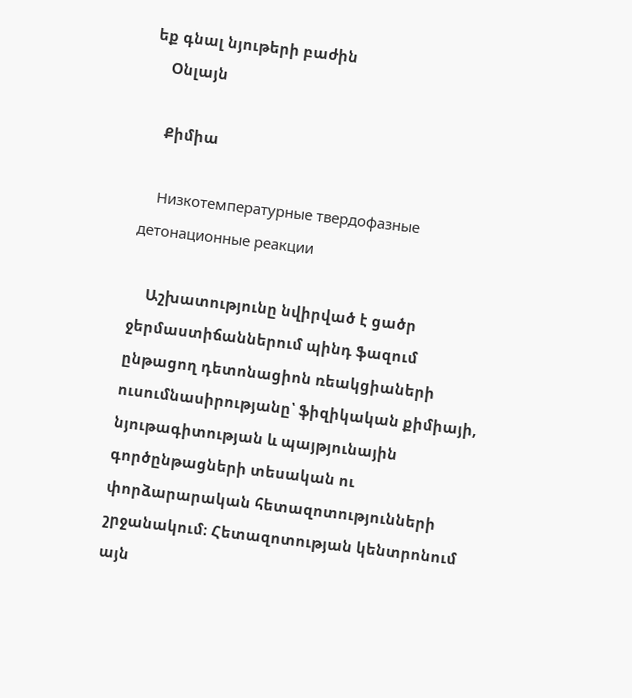եք գնալ նյութերի բաժին
    Օնլայն

    Քիմիա

    Низкотемпературные твердофазные детонационные реакции

    Աշխատությունը նվիրված է ցածր ջերմաստիճաններում պինդ ֆազում ընթացող դետոնացիոն ռեակցիաների ուսումնասիրությանը՝ ֆիզիկական քիմիայի, նյութագիտության և պայթյունային գործընթացների տեսական ու փորձարարական հետազոտությունների շրջանակում։ Հետազոտության կենտրոնում այն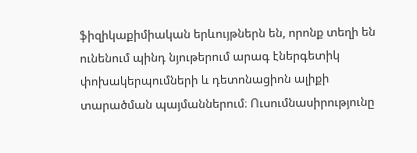ֆիզիկաքիմիական երևույթներն են, որոնք տեղի են ունենում պինդ նյութերում արագ էներգետիկ փոխակերպումների և դետոնացիոն ալիքի տարածման պայմաններում։ Ուսումնասիրությունը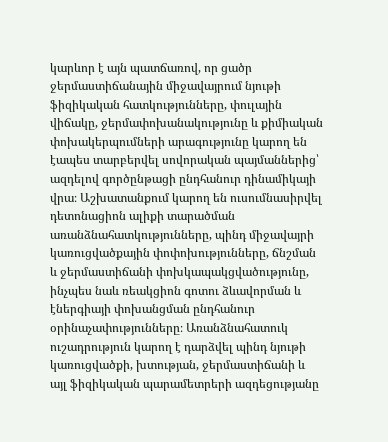կարևոր է այն պատճառով, որ ցածր ջերմաստիճանային միջավայրում նյութի ֆիզիկական հատկությունները, փուլային վիճակը, ջերմափոխանակությունը և քիմիական փոխակերպումների արագությունը կարող են էապես տարբերվել սովորական պայմաններից՝ ազդելով գործընթացի ընդհանուր դինամիկայի վրա։ Աշխատանքում կարող են ուսումնասիրվել դետոնացիոն ալիքի տարածման առանձնահատկությունները, պինդ միջավայրի կառուցվածքային փոփոխությունները, ճնշման և ջերմաստիճանի փոխկապակցվածությունը, ինչպես նաև ռեակցիոն գոտու ձևավորման և էներգիայի փոխանցման ընդհանուր օրինաչափությունները։ Առանձնահատուկ ուշադրություն կարող է դարձվել պինդ նյութի կառուցվածքի, խտության, ջերմաստիճանի և այլ ֆիզիկական պարամետրերի ազդեցությանը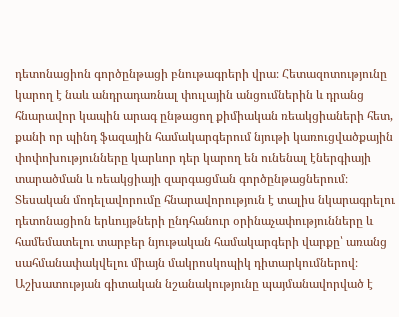դետոնացիոն գործընթացի բնութագրերի վրա։ Հետազոտությունը կարող է նաև անդրադառնալ փուլային անցումներին և դրանց հնարավոր կապին արագ ընթացող քիմիական ռեակցիաների հետ, քանի որ պինդ ֆազային համակարգերում նյութի կառուցվածքային փոփոխությունները կարևոր դեր կարող են ունենալ էներգիայի տարածման և ռեակցիայի զարգացման գործընթացներում։ Տեսական մոդելավորումը հնարավորություն է տալիս նկարագրելու դետոնացիոն երևույթների ընդհանուր օրինաչափությունները և համեմատելու տարբեր նյութական համակարգերի վարքը՝ առանց սահմանափակվելու միայն մակրոսկոպիկ դիտարկումներով։ Աշխատության գիտական նշանակությունը պայմանավորված է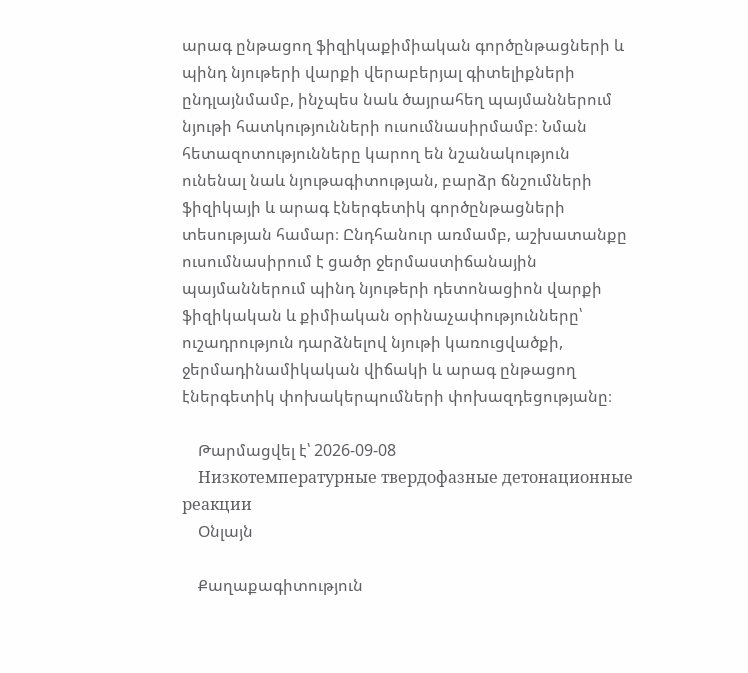արագ ընթացող ֆիզիկաքիմիական գործընթացների և պինդ նյութերի վարքի վերաբերյալ գիտելիքների ընդլայնմամբ, ինչպես նաև ծայրահեղ պայմաններում նյութի հատկությունների ուսումնասիրմամբ։ Նման հետազոտությունները կարող են նշանակություն ունենալ նաև նյութագիտության, բարձր ճնշումների ֆիզիկայի և արագ էներգետիկ գործընթացների տեսության համար։ Ընդհանուր առմամբ, աշխատանքը ուսումնասիրում է ցածր ջերմաստիճանային պայմաններում պինդ նյութերի դետոնացիոն վարքի ֆիզիկական և քիմիական օրինաչափությունները՝ ուշադրություն դարձնելով նյութի կառուցվածքի, ջերմադինամիկական վիճակի և արագ ընթացող էներգետիկ փոխակերպումների փոխազդեցությանը։

    Թարմացվել է՝ 2026-09-08
    Низкотемпературные твердофазные детонационные реакции
    Օնլայն

    Քաղաքագիտություն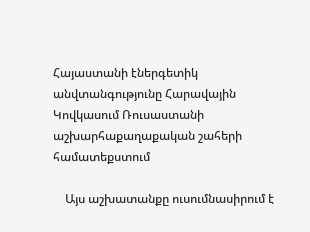Հայաստանի էներգետիկ անվտանգությունը Հարավային Կովկասում Ռուսաստանի աշխարհաքաղաքական շահերի համատեքստում

    Այս աշխատանքը ուսումնասիրում է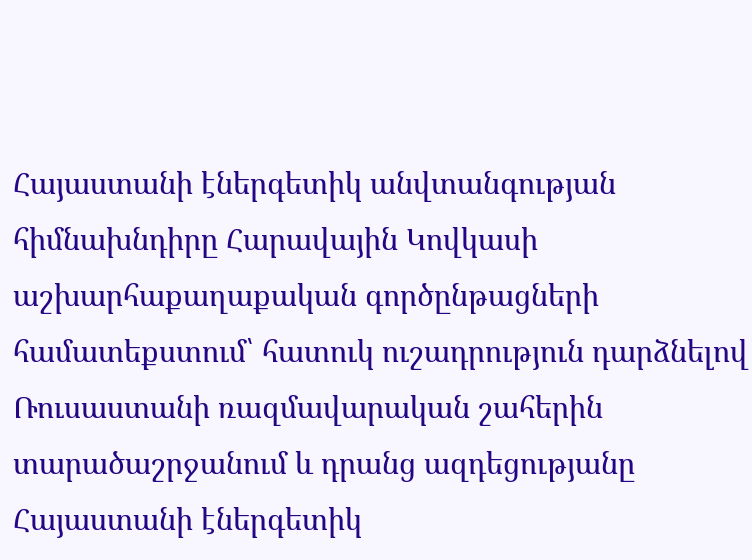Հայաստանի էներգետիկ անվտանգության հիմնախնդիրը Հարավային Կովկասի աշխարհաքաղաքական գործընթացների համատեքստում՝ հատուկ ուշադրություն դարձնելով Ռուսաստանի ռազմավարական շահերին տարածաշրջանում և դրանց ազդեցությանը Հայաստանի էներգետիկ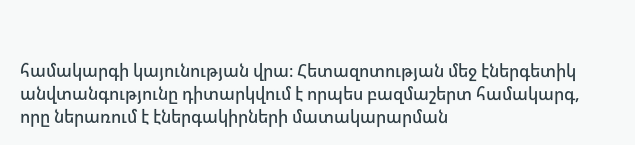համակարգի կայունության վրա։ Հետազոտության մեջ էներգետիկ անվտանգությունը դիտարկվում է որպես բազմաշերտ համակարգ, որը ներառում է էներգակիրների մատակարարման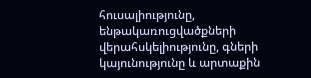հուսալիությունը, ենթակառուցվածքների վերահսկելիությունը, գների կայունությունը և արտաքին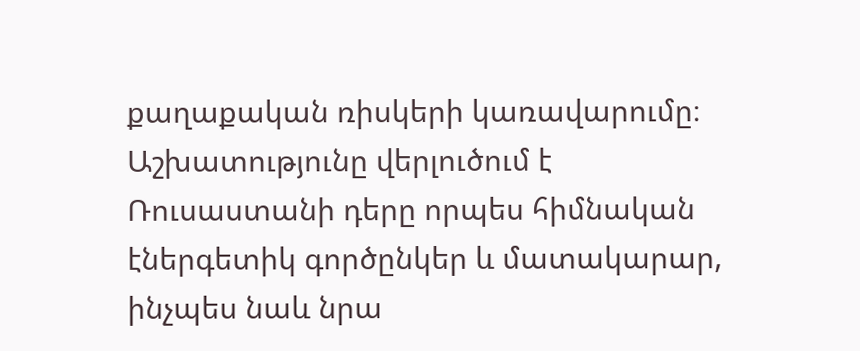քաղաքական ռիսկերի կառավարումը։ Աշխատությունը վերլուծում է Ռուսաստանի դերը որպես հիմնական էներգետիկ գործընկեր և մատակարար, ինչպես նաև նրա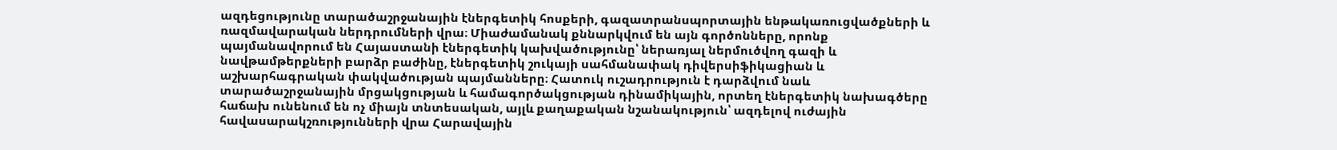ազդեցությունը տարածաշրջանային էներգետիկ հոսքերի, գազատրանսպորտային ենթակառուցվածքների և ռազմավարական ներդրումների վրա։ Միաժամանակ քննարկվում են այն գործոնները, որոնք պայմանավորում են Հայաստանի էներգետիկ կախվածությունը՝ ներառյալ ներմուծվող գազի և նավթամթերքների բարձր բաժինը, էներգետիկ շուկայի սահմանափակ դիվերսիֆիկացիան և աշխարհագրական փակվածության պայմանները։ Հատուկ ուշադրություն է դարձվում նաև տարածաշրջանային մրցակցության և համագործակցության դինամիկային, որտեղ էներգետիկ նախագծերը հաճախ ունենում են ոչ միայն տնտեսական, այլև քաղաքական նշանակություն՝ ազդելով ուժային հավասարակշռությունների վրա Հարավային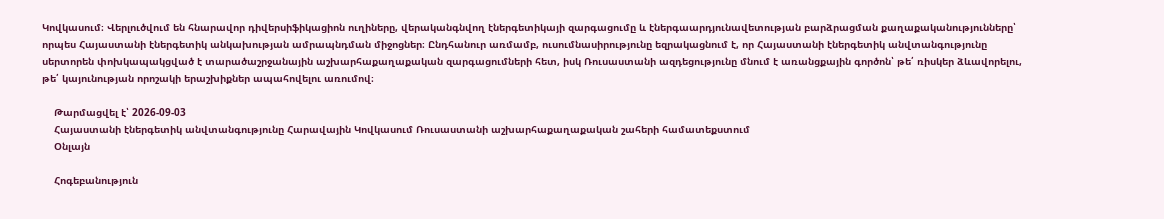Կովկասում։ Վերլուծվում են հնարավոր դիվերսիֆիկացիոն ուղիները, վերականգնվող էներգետիկայի զարգացումը և էներգաարդյունավետության բարձրացման քաղաքականությունները՝ որպես Հայաստանի էներգետիկ անկախության ամրապնդման միջոցներ։ Ընդհանուր առմամբ, ուսումնասիրությունը եզրակացնում է, որ Հայաստանի էներգետիկ անվտանգությունը սերտորեն փոխկապակցված է տարածաշրջանային աշխարհաքաղաքական զարգացումների հետ, իսկ Ռուսաստանի ազդեցությունը մնում է առանցքային գործոն՝ թե՛ ռիսկեր ձևավորելու, թե՛ կայունության որոշակի երաշխիքներ ապահովելու առումով։

    Թարմացվել է՝ 2026-09-03
    Հայաստանի էներգետիկ անվտանգությունը Հարավային Կովկասում Ռուսաստանի աշխարհաքաղաքական շահերի համատեքստում
    Օնլայն

    Հոգեբանություն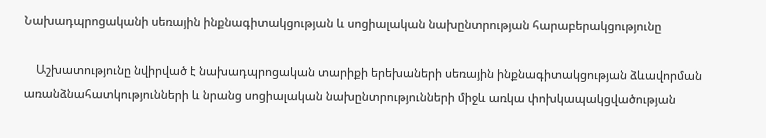Նախադպրոցականի սեռային ինքնագիտակցության և սոցիալական նախընտրության հարաբերակցությունը

    Աշխատությունը նվիրված է նախադպրոցական տարիքի երեխաների սեռային ինքնագիտակցության ձևավորման առանձնահատկությունների և նրանց սոցիալական նախընտրությունների միջև առկա փոխկապակցվածության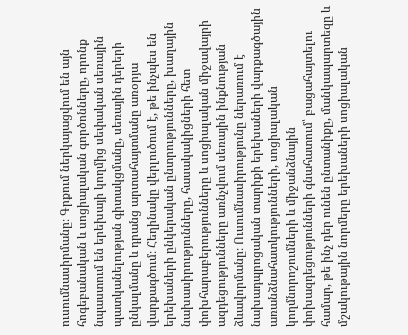ուսումնասիրմանը։ Գրքում ներկայացվում են այն հոգեբանական և սոցիալական գործոնները, որոնք նպաստում են երեխայի կողմից սեփական սեռային պատկանելության գիտակցմանը, սեռային դերերի ընկալմանը և դրանց արտահայտմանը առօրյա վարքագծում։ Հեղինակը վերլուծում է, թե ինչպես են երեխաների ընկերական ընտրությունները, խաղային նախասիրությունները, հասակակիցների հետ փոխհարաբերությունները և սոցիալական միջավայրի ազդեցությունները առնչվում սեռային ինքնության ձևավորմանը։ Ուսումնասիրությունը ներառում է նախադպրոցական տարիքի երեխաների վարքագծային առանձնահատկությունների, սոցիալական կողմնորոշումների և միջանձնային փոխազդեցությունների գնահատում՝ բացահայտելու համար, թե ինչ դեր ունեն ընտանիքը, մանկապարտեզը և մշակութային նորմերը երեխաների սոցիալական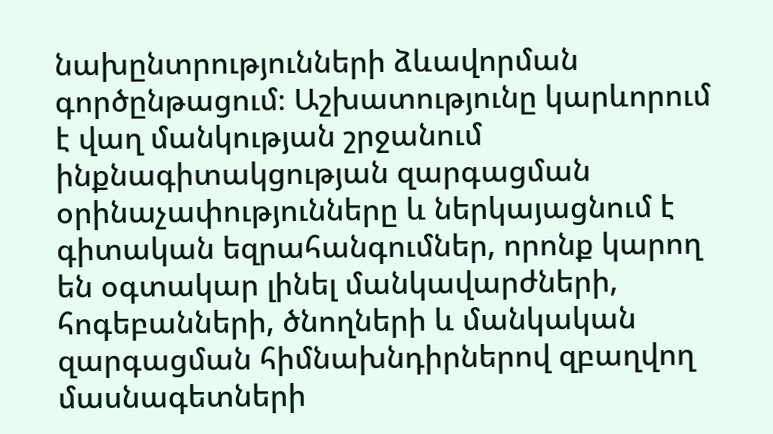նախընտրությունների ձևավորման գործընթացում։ Աշխատությունը կարևորում է վաղ մանկության շրջանում ինքնագիտակցության զարգացման օրինաչափությունները և ներկայացնում է գիտական եզրահանգումներ, որոնք կարող են օգտակար լինել մանկավարժների, հոգեբանների, ծնողների և մանկական զարգացման հիմնախնդիրներով զբաղվող մասնագետների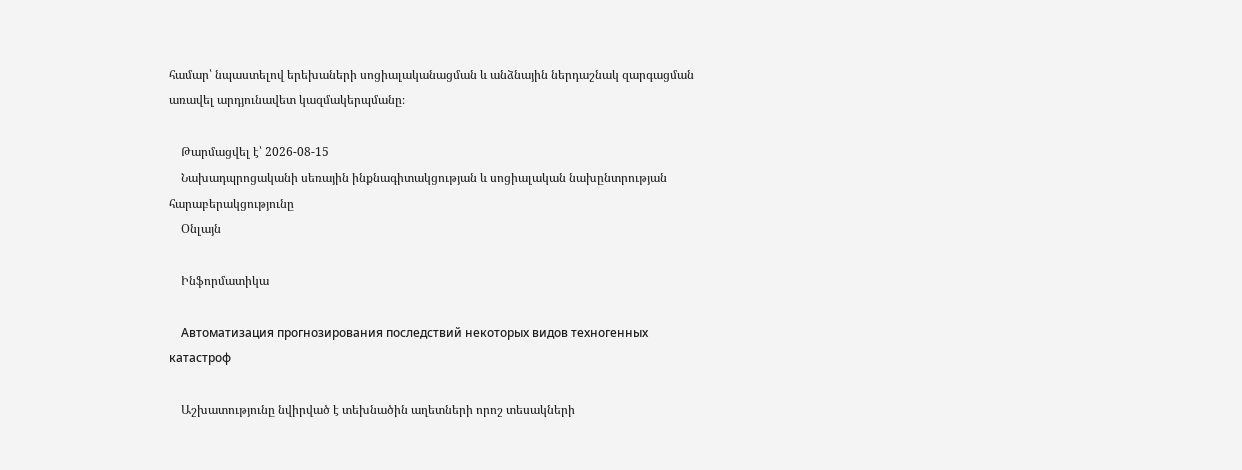համար՝ նպաստելով երեխաների սոցիալականացման և անձնային ներդաշնակ զարգացման առավել արդյունավետ կազմակերպմանը։

    Թարմացվել է՝ 2026-08-15
    Նախադպրոցականի սեռային ինքնագիտակցության և սոցիալական նախընտրության հարաբերակցությունը
    Օնլայն

    Ինֆորմատիկա

    Автоматизация прогнозирования последствий некоторых видов техногенных катастроф

    Աշխատությունը նվիրված է տեխնածին աղետների որոշ տեսակների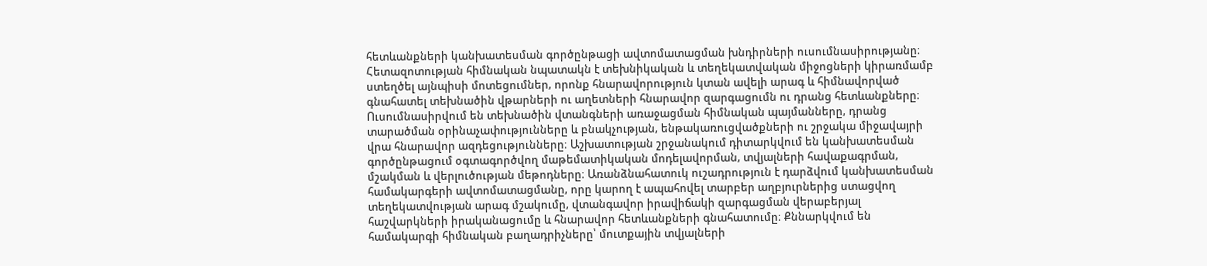հետևանքների կանխատեսման գործընթացի ավտոմատացման խնդիրների ուսումնասիրությանը։ Հետազոտության հիմնական նպատակն է տեխնիկական և տեղեկատվական միջոցների կիրառմամբ ստեղծել այնպիսի մոտեցումներ, որոնք հնարավորություն կտան ավելի արագ և հիմնավորված գնահատել տեխնածին վթարների ու աղետների հնարավոր զարգացումն ու դրանց հետևանքները։ Ուսումնասիրվում են տեխնածին վտանգների առաջացման հիմնական պայմանները, դրանց տարածման օրինաչափությունները և բնակչության, ենթակառուցվածքների ու շրջակա միջավայրի վրա հնարավոր ազդեցությունները։ Աշխատության շրջանակում դիտարկվում են կանխատեսման գործընթացում օգտագործվող մաթեմատիկական մոդելավորման, տվյալների հավաքագրման, մշակման և վերլուծության մեթոդները։ Առանձնահատուկ ուշադրություն է դարձվում կանխատեսման համակարգերի ավտոմատացմանը, որը կարող է ապահովել տարբեր աղբյուրներից ստացվող տեղեկատվության արագ մշակումը, վտանգավոր իրավիճակի զարգացման վերաբերյալ հաշվարկների իրականացումը և հնարավոր հետևանքների գնահատումը։ Քննարկվում են համակարգի հիմնական բաղադրիչները՝ մուտքային տվյալների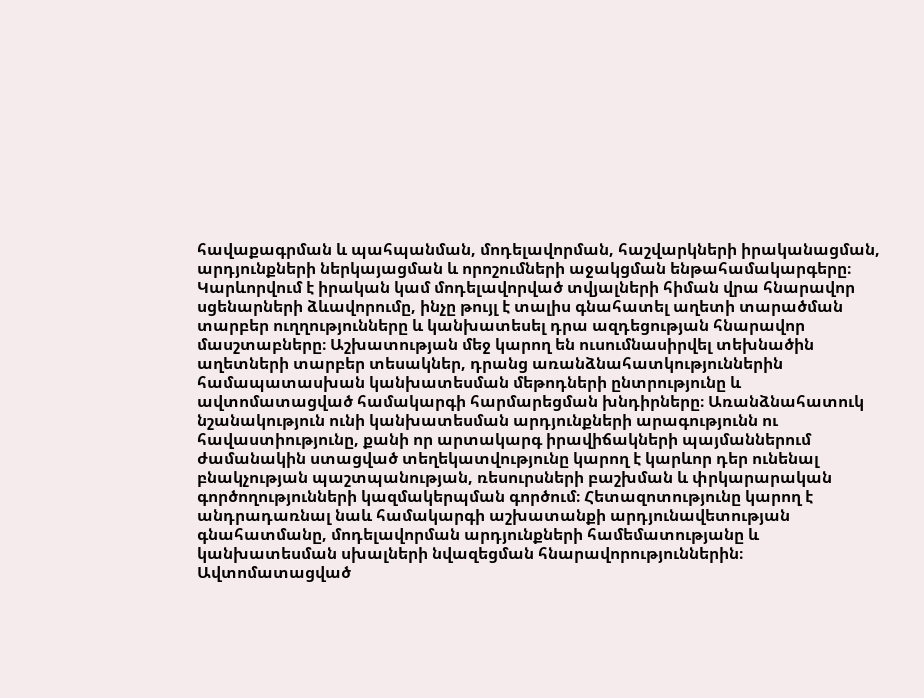հավաքագրման և պահպանման, մոդելավորման, հաշվարկների իրականացման, արդյունքների ներկայացման և որոշումների աջակցման ենթահամակարգերը։ Կարևորվում է իրական կամ մոդելավորված տվյալների հիման վրա հնարավոր սցենարների ձևավորումը, ինչը թույլ է տալիս գնահատել աղետի տարածման տարբեր ուղղությունները և կանխատեսել դրա ազդեցության հնարավոր մասշտաբները։ Աշխատության մեջ կարող են ուսումնասիրվել տեխնածին աղետների տարբեր տեսակներ, դրանց առանձնահատկություններին համապատասխան կանխատեսման մեթոդների ընտրությունը և ավտոմատացված համակարգի հարմարեցման խնդիրները։ Առանձնահատուկ նշանակություն ունի կանխատեսման արդյունքների արագությունն ու հավաստիությունը, քանի որ արտակարգ իրավիճակների պայմաններում ժամանակին ստացված տեղեկատվությունը կարող է կարևոր դեր ունենալ բնակչության պաշտպանության, ռեսուրսների բաշխման և փրկարարական գործողությունների կազմակերպման գործում։ Հետազոտությունը կարող է անդրադառնալ նաև համակարգի աշխատանքի արդյունավետության գնահատմանը, մոդելավորման արդյունքների համեմատությանը և կանխատեսման սխալների նվազեցման հնարավորություններին։ Ավտոմատացված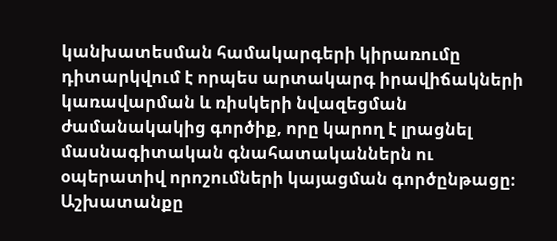կանխատեսման համակարգերի կիրառումը դիտարկվում է որպես արտակարգ իրավիճակների կառավարման և ռիսկերի նվազեցման ժամանակակից գործիք, որը կարող է լրացնել մասնագիտական գնահատականներն ու օպերատիվ որոշումների կայացման գործընթացը։ Աշխատանքը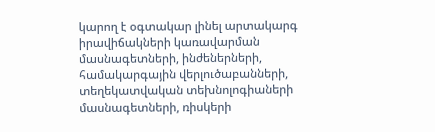կարող է օգտակար լինել արտակարգ իրավիճակների կառավարման մասնագետների, ինժեներների, համակարգային վերլուծաբանների, տեղեկատվական տեխնոլոգիաների մասնագետների, ռիսկերի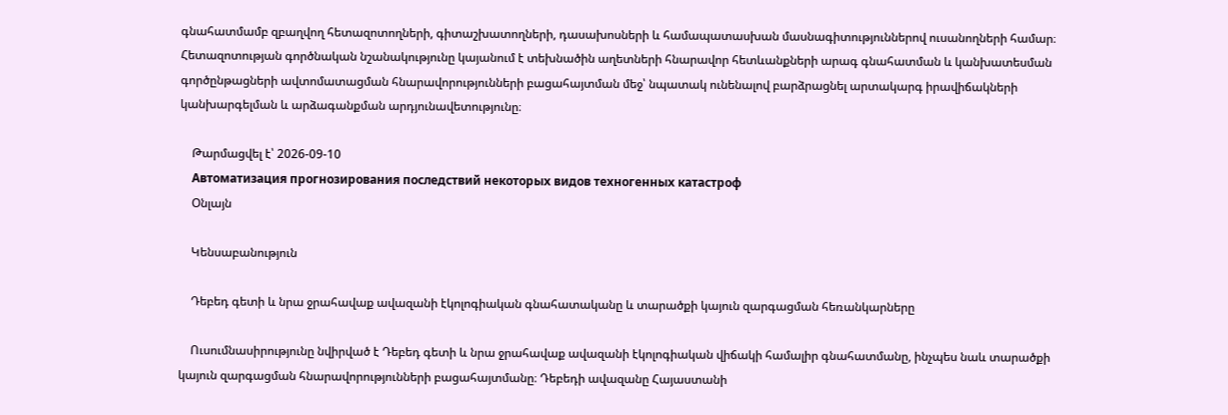գնահատմամբ զբաղվող հետազոտողների, գիտաշխատողների, դասախոսների և համապատասխան մասնագիտություններով ուսանողների համար։ Հետազոտության գործնական նշանակությունը կայանում է տեխնածին աղետների հնարավոր հետևանքների արագ գնահատման և կանխատեսման գործընթացների ավտոմատացման հնարավորությունների բացահայտման մեջ՝ նպատակ ունենալով բարձրացնել արտակարգ իրավիճակների կանխարգելման և արձագանքման արդյունավետությունը։

    Թարմացվել է՝ 2026-09-10
    Автоматизация прогнозирования последствий некоторых видов техногенных катастроф
    Օնլայն

    Կենսաբանություն

    Դեբեդ գետի և նրա ջրահավաք ավազանի էկոլոգիական գնահատականը և տարածքի կայուն զարգացման հեռանկարները

    Ուսումնասիրությունը նվիրված է Դեբեդ գետի և նրա ջրահավաք ավազանի էկոլոգիական վիճակի համալիր գնահատմանը, ինչպես նաև տարածքի կայուն զարգացման հնարավորությունների բացահայտմանը։ Դեբեդի ավազանը Հայաստանի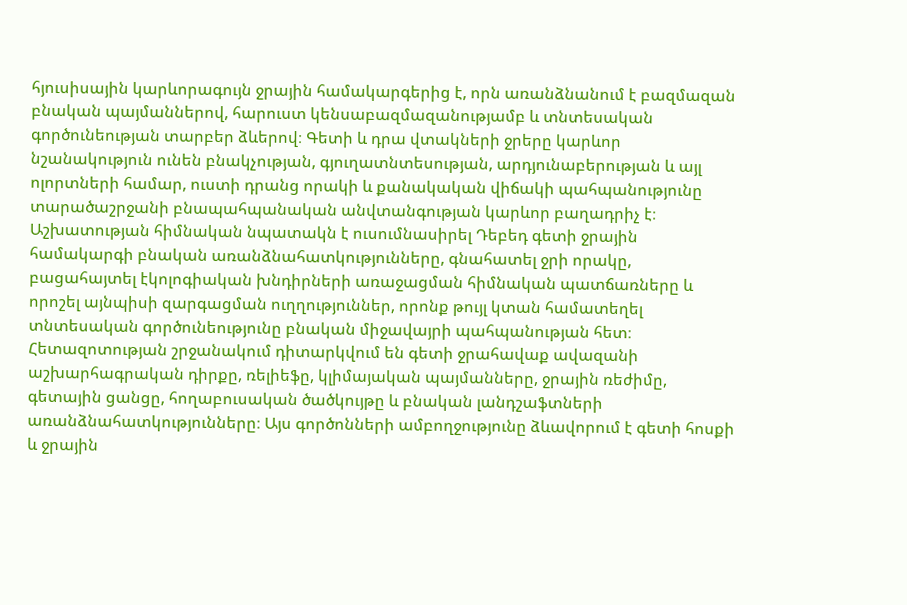հյուսիսային կարևորագույն ջրային համակարգերից է, որն առանձնանում է բազմազան բնական պայմաններով, հարուստ կենսաբազմազանությամբ և տնտեսական գործունեության տարբեր ձևերով։ Գետի և դրա վտակների ջրերը կարևոր նշանակություն ունեն բնակչության, գյուղատնտեսության, արդյունաբերության և այլ ոլորտների համար, ուստի դրանց որակի և քանակական վիճակի պահպանությունը տարածաշրջանի բնապահպանական անվտանգության կարևոր բաղադրիչ է։ Աշխատության հիմնական նպատակն է ուսումնասիրել Դեբեդ գետի ջրային համակարգի բնական առանձնահատկությունները, գնահատել ջրի որակը, բացահայտել էկոլոգիական խնդիրների առաջացման հիմնական պատճառները և որոշել այնպիսի զարգացման ուղղություններ, որոնք թույլ կտան համատեղել տնտեսական գործունեությունը բնական միջավայրի պահպանության հետ։ Հետազոտության շրջանակում դիտարկվում են գետի ջրահավաք ավազանի աշխարհագրական դիրքը, ռելիեֆը, կլիմայական պայմանները, ջրային ռեժիմը, գետային ցանցը, հողաբուսական ծածկույթը և բնական լանդշաֆտների առանձնահատկությունները։ Այս գործոնների ամբողջությունը ձևավորում է գետի հոսքի և ջրային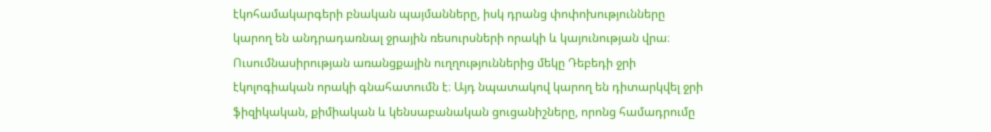էկոհամակարգերի բնական պայմանները, իսկ դրանց փոփոխությունները կարող են անդրադառնալ ջրային ռեսուրսների որակի և կայունության վրա։ Ուսումնասիրության առանցքային ուղղություններից մեկը Դեբեդի ջրի էկոլոգիական որակի գնահատումն է։ Այդ նպատակով կարող են դիտարկվել ջրի ֆիզիկական, քիմիական և կենսաբանական ցուցանիշները, որոնց համադրումը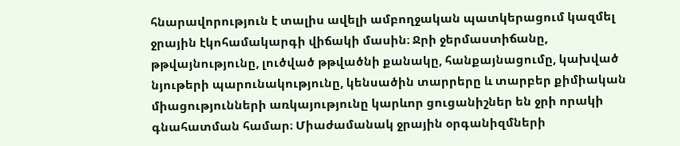հնարավորություն է տալիս ավելի ամբողջական պատկերացում կազմել ջրային էկոհամակարգի վիճակի մասին։ Ջրի ջերմաստիճանը, թթվայնությունը, լուծված թթվածնի քանակը, հանքայնացումը, կախված նյութերի պարունակությունը, կենսածին տարրերը և տարբեր քիմիական միացությունների առկայությունը կարևոր ցուցանիշներ են ջրի որակի գնահատման համար։ Միաժամանակ ջրային օրգանիզմների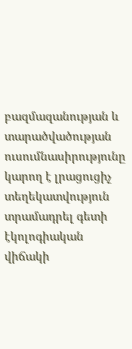բազմազանության և տարածվածության ուսումնասիրությունը կարող է լրացուցիչ տեղեկատվություն տրամադրել գետի էկոլոգիական վիճակի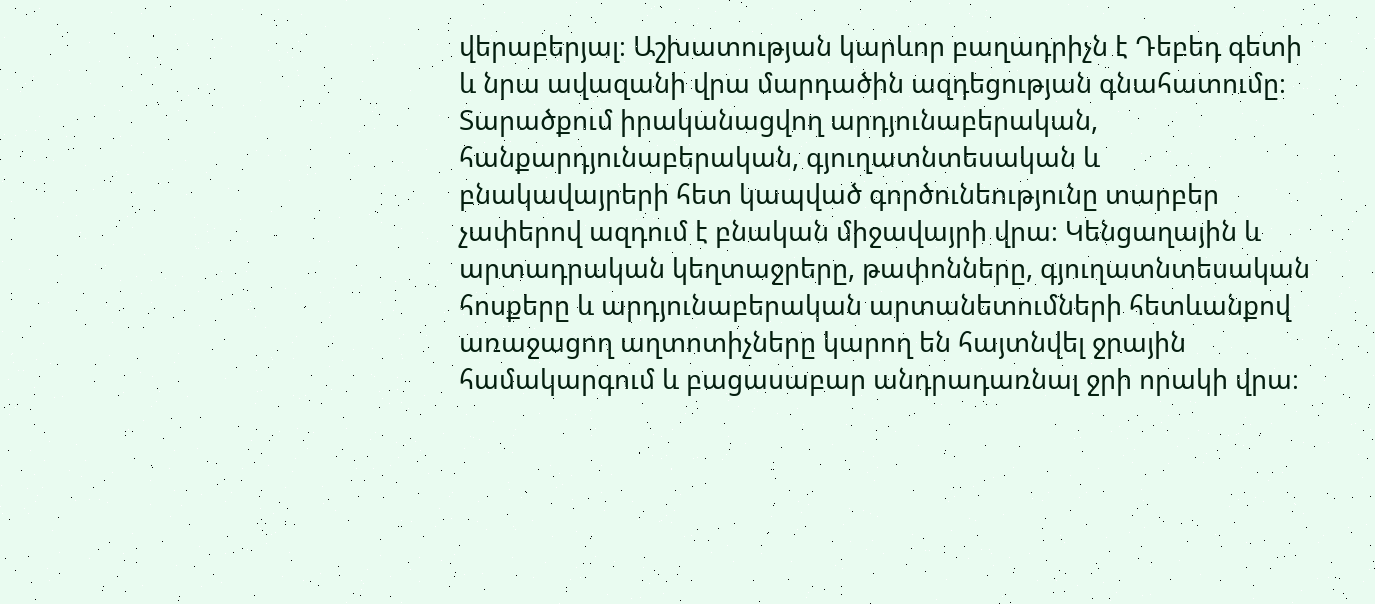վերաբերյալ։ Աշխատության կարևոր բաղադրիչն է Դեբեդ գետի և նրա ավազանի վրա մարդածին ազդեցության գնահատումը։ Տարածքում իրականացվող արդյունաբերական, հանքարդյունաբերական, գյուղատնտեսական և բնակավայրերի հետ կապված գործունեությունը տարբեր չափերով ազդում է բնական միջավայրի վրա։ Կենցաղային և արտադրական կեղտաջրերը, թափոնները, գյուղատնտեսական հոսքերը և արդյունաբերական արտանետումների հետևանքով առաջացող աղտոտիչները կարող են հայտնվել ջրային համակարգում և բացասաբար անդրադառնալ ջրի որակի վրա։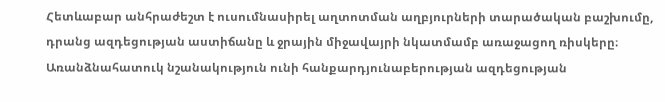Հետևաբար անհրաժեշտ է ուսումնասիրել աղտոտման աղբյուրների տարածական բաշխումը, դրանց ազդեցության աստիճանը և ջրային միջավայրի նկատմամբ առաջացող ռիսկերը։ Առանձնահատուկ նշանակություն ունի հանքարդյունաբերության ազդեցության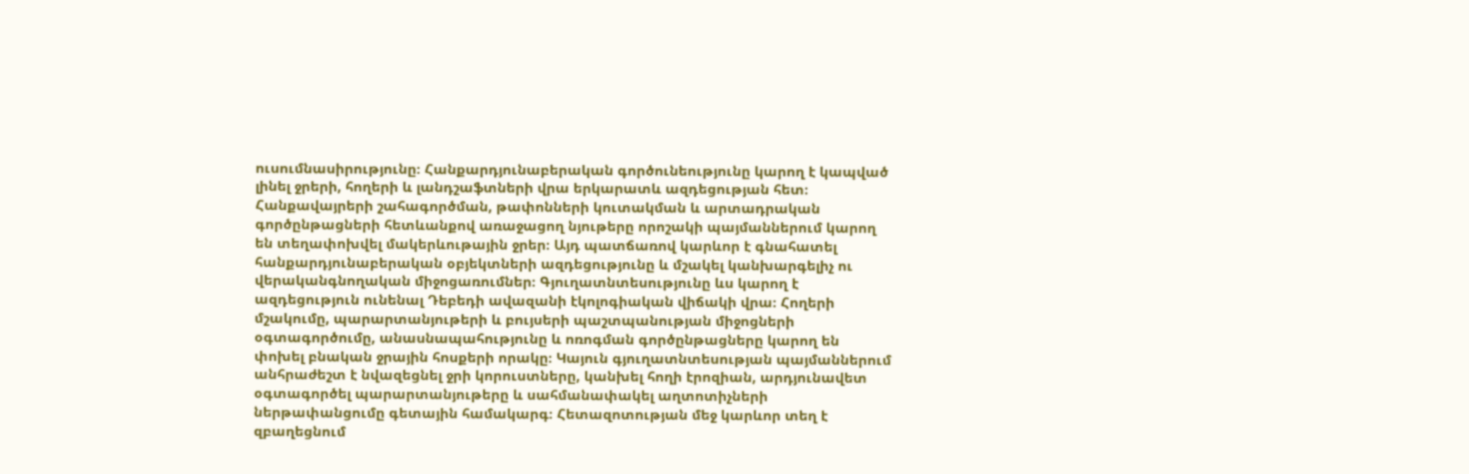ուսումնասիրությունը։ Հանքարդյունաբերական գործունեությունը կարող է կապված լինել ջրերի, հողերի և լանդշաֆտների վրա երկարատև ազդեցության հետ։ Հանքավայրերի շահագործման, թափոնների կուտակման և արտադրական գործընթացների հետևանքով առաջացող նյութերը որոշակի պայմաններում կարող են տեղափոխվել մակերևութային ջրեր։ Այդ պատճառով կարևոր է գնահատել հանքարդյունաբերական օբյեկտների ազդեցությունը և մշակել կանխարգելիչ ու վերականգնողական միջոցառումներ։ Գյուղատնտեսությունը ևս կարող է ազդեցություն ունենալ Դեբեդի ավազանի էկոլոգիական վիճակի վրա։ Հողերի մշակումը, պարարտանյութերի և բույսերի պաշտպանության միջոցների օգտագործումը, անասնապահությունը և ոռոգման գործընթացները կարող են փոխել բնական ջրային հոսքերի որակը։ Կայուն գյուղատնտեսության պայմաններում անհրաժեշտ է նվազեցնել ջրի կորուստները, կանխել հողի էրոզիան, արդյունավետ օգտագործել պարարտանյութերը և սահմանափակել աղտոտիչների ներթափանցումը գետային համակարգ։ Հետազոտության մեջ կարևոր տեղ է զբաղեցնում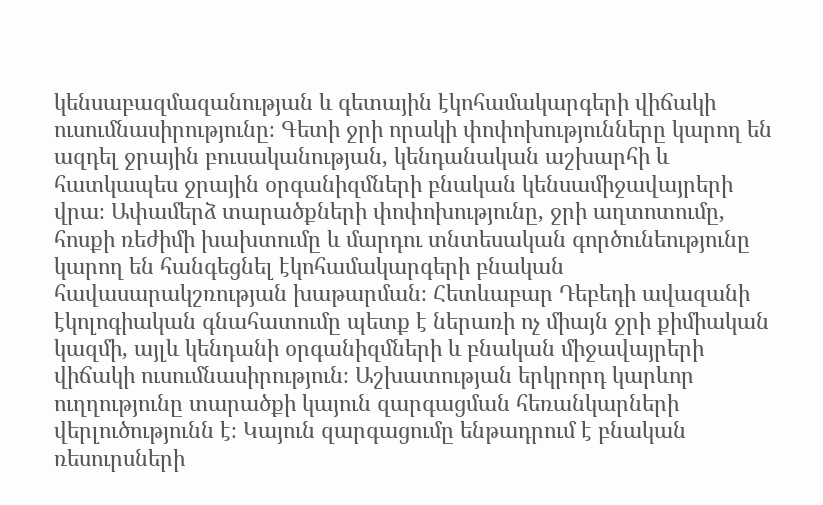կենսաբազմազանության և գետային էկոհամակարգերի վիճակի ուսումնասիրությունը։ Գետի ջրի որակի փոփոխությունները կարող են ազդել ջրային բուսականության, կենդանական աշխարհի և հատկապես ջրային օրգանիզմների բնական կենսամիջավայրերի վրա։ Ափամերձ տարածքների փոփոխությունը, ջրի աղտոտումը, հոսքի ռեժիմի խախտումը և մարդու տնտեսական գործունեությունը կարող են հանգեցնել էկոհամակարգերի բնական հավասարակշռության խաթարման։ Հետևաբար Դեբեդի ավազանի էկոլոգիական գնահատումը պետք է ներառի ոչ միայն ջրի քիմիական կազմի, այլև կենդանի օրգանիզմների և բնական միջավայրերի վիճակի ուսումնասիրություն։ Աշխատության երկրորդ կարևոր ուղղությունը տարածքի կայուն զարգացման հեռանկարների վերլուծությունն է։ Կայուն զարգացումը ենթադրում է բնական ռեսուրսների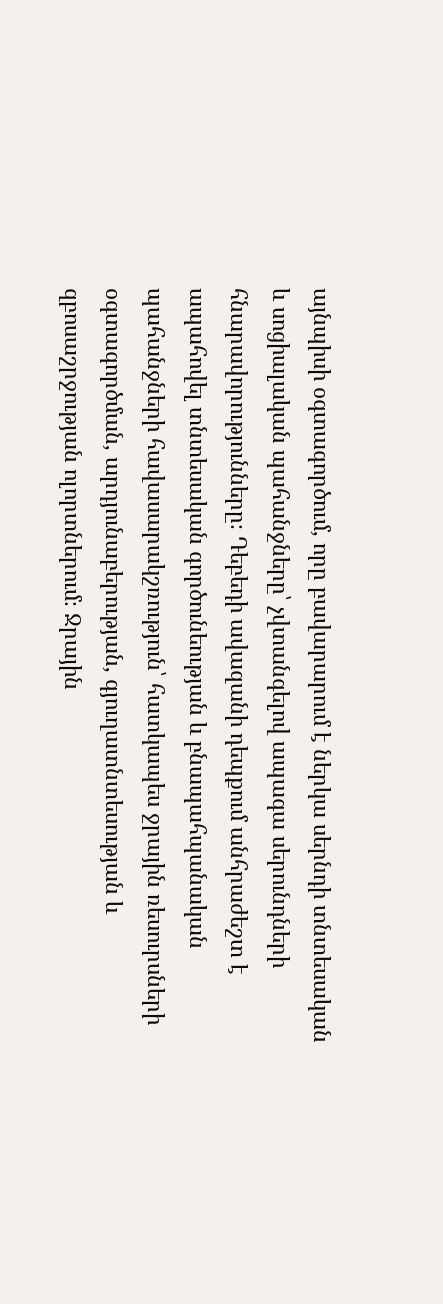այնպիսի օգտագործում, որը բավարարում է ներկա սերնդի տնտեսական և սոցիալական պահանջները՝ չվտանգելով ապագա սերունդների հնարավորությունները։ Դեբեդի ավազանի դեպքում անհրաժեշտ է ապահովել տնտեսական գործունեության և բնապահպանական պահանջների հավասարակշռություն՝ հատկապես ջրային ռեսուրսների օգտագործման, արդյունաբերության, գյուղատնտեսության և զբոսաշրջության ոլորտներում։ Ջրային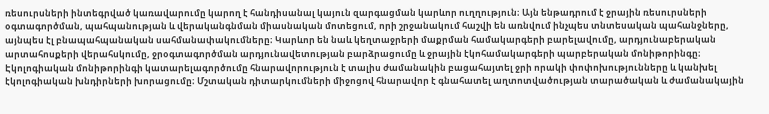ռեսուրսների ինտեգրված կառավարումը կարող է հանդիսանալ կայուն զարգացման կարևոր ուղղություն։ Այն ենթադրում է ջրային ռեսուրսների օգտագործման, պահպանության և վերականգնման միասնական մոտեցում, որի շրջանակում հաշվի են առնվում ինչպես տնտեսական պահանջները, այնպես էլ բնապահպանական սահմանափակումները։ Կարևոր են նաև կեղտաջրերի մաքրման համակարգերի բարելավումը, արդյունաբերական արտահոսքերի վերահսկումը, ջրօգտագործման արդյունավետության բարձրացումը և ջրային էկոհամակարգերի պարբերական մոնիթորինգը։ Էկոլոգիական մոնիթորինգի կատարելագործումը հնարավորություն է տալիս ժամանակին բացահայտել ջրի որակի փոփոխությունները և կանխել էկոլոգիական խնդիրների խորացումը։ Մշտական դիտարկումների միջոցով հնարավոր է գնահատել աղտոտվածության տարածական և ժամանակային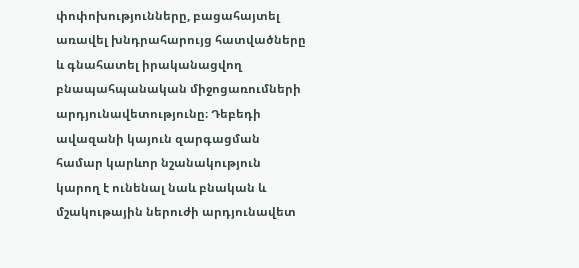փոփոխությունները, բացահայտել առավել խնդրահարույց հատվածները և գնահատել իրականացվող բնապահպանական միջոցառումների արդյունավետությունը։ Դեբեդի ավազանի կայուն զարգացման համար կարևոր նշանակություն կարող է ունենալ նաև բնական և մշակութային ներուժի արդյունավետ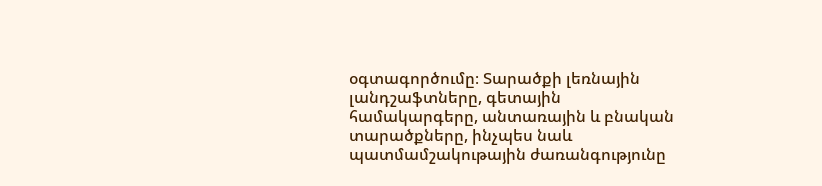օգտագործումը։ Տարածքի լեռնային լանդշաֆտները, գետային համակարգերը, անտառային և բնական տարածքները, ինչպես նաև պատմամշակութային ժառանգությունը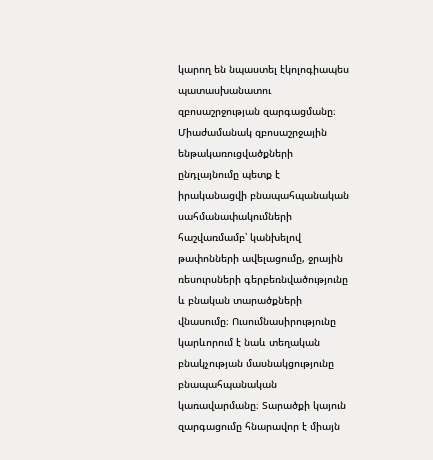կարող են նպաստել էկոլոգիապես պատասխանատու զբոսաշրջության զարգացմանը։ Միաժամանակ զբոսաշրջային ենթակառուցվածքների ընդլայնումը պետք է իրականացվի բնապահպանական սահմանափակումների հաշվառմամբ՝ կանխելով թափոնների ավելացումը, ջրային ռեսուրսների գերբեռնվածությունը և բնական տարածքների վնասումը։ Ուսումնասիրությունը կարևորում է նաև տեղական բնակչության մասնակցությունը բնապահպանական կառավարմանը։ Տարածքի կայուն զարգացումը հնարավոր է միայն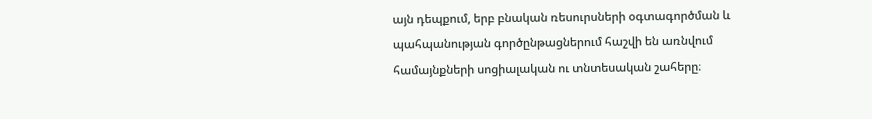այն դեպքում, երբ բնական ռեսուրսների օգտագործման և պահպանության գործընթացներում հաշվի են առնվում համայնքների սոցիալական ու տնտեսական շահերը։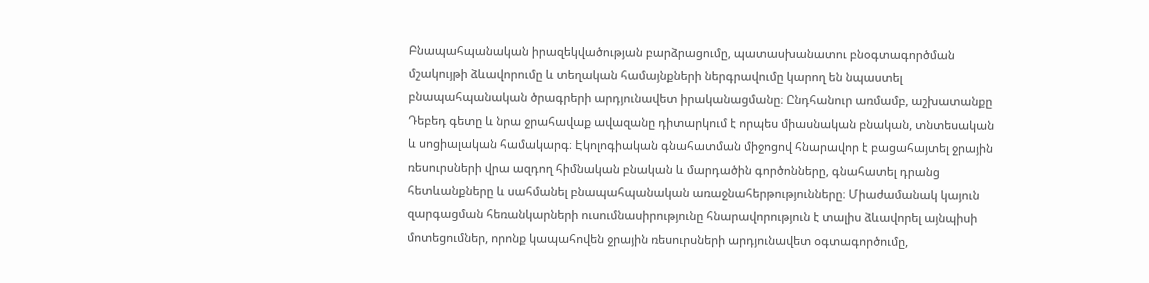Բնապահպանական իրազեկվածության բարձրացումը, պատասխանատու բնօգտագործման մշակույթի ձևավորումը և տեղական համայնքների ներգրավումը կարող են նպաստել բնապահպանական ծրագրերի արդյունավետ իրականացմանը։ Ընդհանուր առմամբ, աշխատանքը Դեբեդ գետը և նրա ջրահավաք ավազանը դիտարկում է որպես միասնական բնական, տնտեսական և սոցիալական համակարգ։ Էկոլոգիական գնահատման միջոցով հնարավոր է բացահայտել ջրային ռեսուրսների վրա ազդող հիմնական բնական և մարդածին գործոնները, գնահատել դրանց հետևանքները և սահմանել բնապահպանական առաջնահերթությունները։ Միաժամանակ կայուն զարգացման հեռանկարների ուսումնասիրությունը հնարավորություն է տալիս ձևավորել այնպիսի մոտեցումներ, որոնք կապահովեն ջրային ռեսուրսների արդյունավետ օգտագործումը,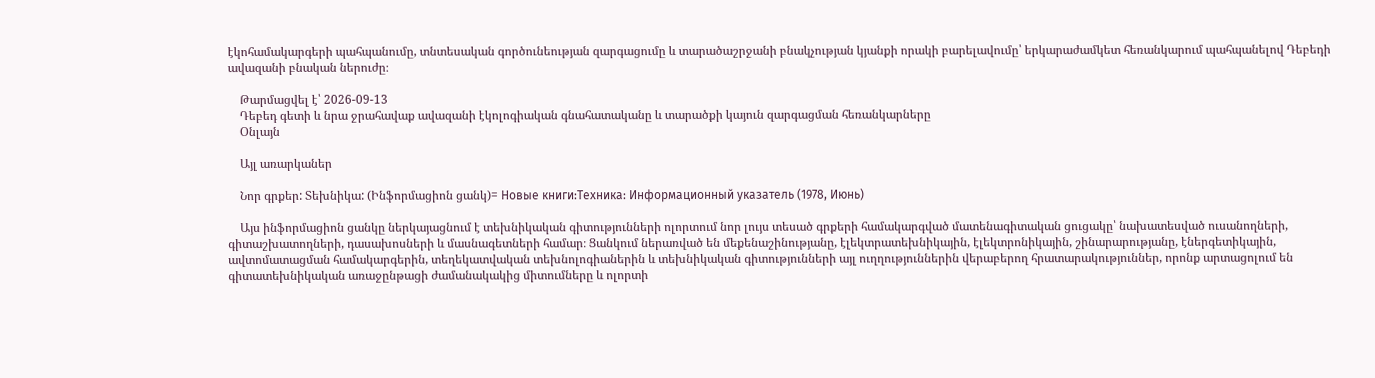էկոհամակարգերի պահպանումը, տնտեսական գործունեության զարգացումը և տարածաշրջանի բնակչության կյանքի որակի բարելավումը՝ երկարաժամկետ հեռանկարում պահպանելով Դեբեդի ավազանի բնական ներուժը։

    Թարմացվել է՝ 2026-09-13
    Դեբեդ գետի և նրա ջրահավաք ավազանի էկոլոգիական գնահատականը և տարածքի կայուն զարգացման հեռանկարները
    Օնլայն

    Այլ առարկաներ

    Նոր գրքեր: Տեխնիկա: (Ինֆորմացիոն ցանկ)= Новые книги:Техника: Информационный указатель (1978, Июнь)

    Այս ինֆորմացիոն ցանկը ներկայացնում է տեխնիկական գիտությունների ոլորտում նոր լույս տեսած գրքերի համակարգված մատենագիտական ցուցակը՝ նախատեսված ուսանողների, գիտաշխատողների, դասախոսների և մասնագետների համար։ Ցանկում ներառված են մեքենաշինությանը, էլեկտրատեխնիկային, էլեկտրոնիկային, շինարարությանը, էներգետիկային, ավտոմատացման համակարգերին, տեղեկատվական տեխնոլոգիաներին և տեխնիկական գիտությունների այլ ուղղություններին վերաբերող հրատարակություններ, որոնք արտացոլում են գիտատեխնիկական առաջընթացի ժամանակակից միտումները և ոլորտի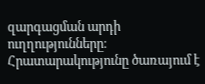զարգացման արդի ուղղությունները։ Հրատարակությունը ծառայում է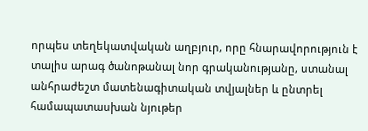որպես տեղեկատվական աղբյուր, որը հնարավորություն է տալիս արագ ծանոթանալ նոր գրականությանը, ստանալ անհրաժեշտ մատենագիտական տվյալներ և ընտրել համապատասխան նյութեր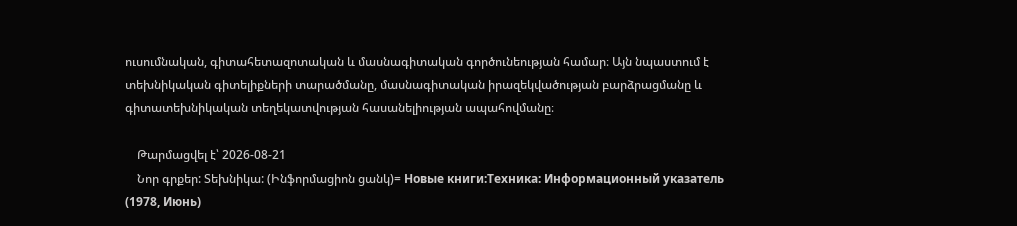ուսումնական, գիտահետազոտական և մասնագիտական գործունեության համար։ Այն նպաստում է տեխնիկական գիտելիքների տարածմանը, մասնագիտական իրազեկվածության բարձրացմանը և գիտատեխնիկական տեղեկատվության հասանելիության ապահովմանը։

    Թարմացվել է՝ 2026-08-21
    Նոր գրքեր: Տեխնիկա: (Ինֆորմացիոն ցանկ)= Новые книги:Техника: Информационный указатель (1978, Июнь)